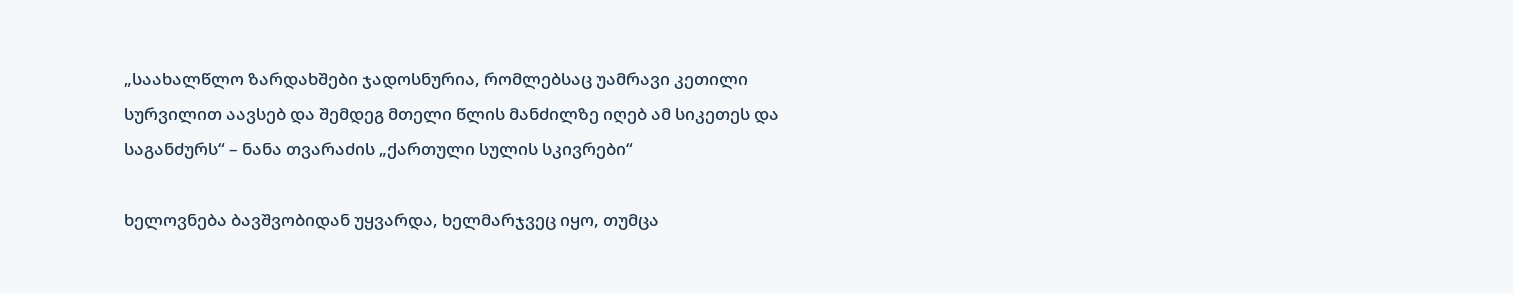„საახალწლო ზარდახშები ჯადოსნურია, რომლებსაც უამრავი კეთილი სურვილით აავსებ და შემდეგ მთელი წლის მანძილზე იღებ ამ სიკეთეს და საგანძურს“ – ნანა თვარაძის „ქართული სულის სკივრები“

ხელოვნება ბავშვობიდან უყვარდა, ხელმარჯვეც იყო, თუმცა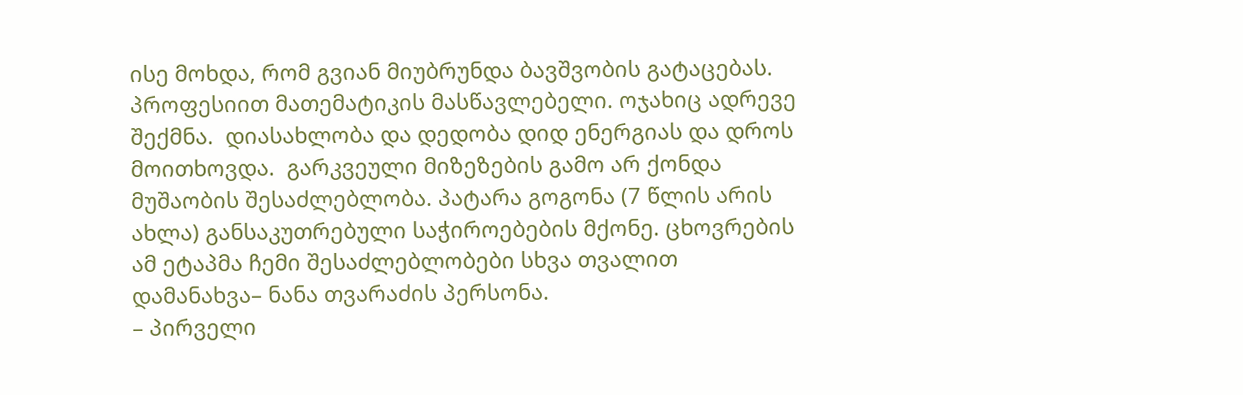ისე მოხდა, რომ გვიან მიუბრუნდა ბავშვობის გატაცებას. პროფესიით მათემატიკის მასწავლებელი. ოჯახიც ადრევე შექმნა.  დიასახლობა და დედობა დიდ ენერგიას და დროს მოითხოვდა.  გარკვეული მიზეზების გამო არ ქონდა მუშაობის შესაძლებლობა. პატარა გოგონა (7 წლის არის ახლა) განსაკუთრებული საჭიროებების მქონე. ცხოვრების ამ ეტაპმა ჩემი შესაძლებლობები სხვა თვალით დამანახვა– ნანა თვარაძის პერსონა.
– პირველი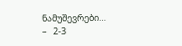ნამუშევრები…
–   2-3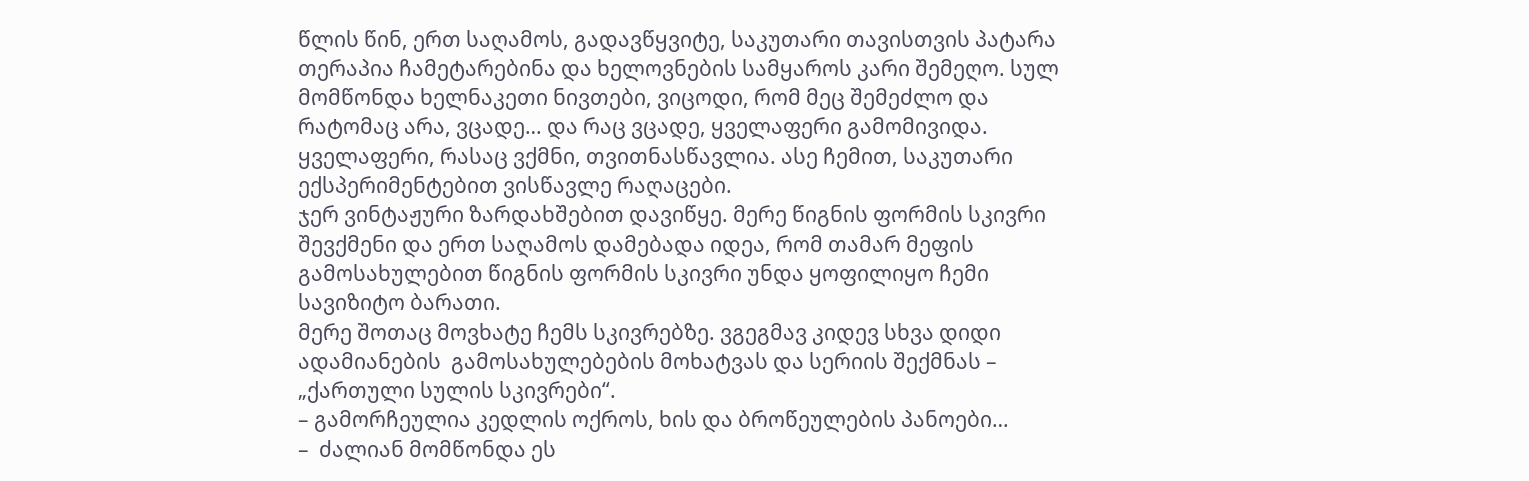წლის წინ, ერთ საღამოს, გადავწყვიტე, საკუთარი თავისთვის პატარა თერაპია ჩამეტარებინა და ხელოვნების სამყაროს კარი შემეღო. სულ მომწონდა ხელნაკეთი ნივთები, ვიცოდი, რომ მეც შემეძლო და რატომაც არა, ვცადე… და რაც ვცადე, ყველაფერი გამომივიდა.
ყველაფერი, რასაც ვქმნი, თვითნასწავლია. ასე ჩემით, საკუთარი ექსპერიმენტებით ვისწავლე რაღაცები.
ჯერ ვინტაჟური ზარდახშებით დავიწყე. მერე წიგნის ფორმის სკივრი შევქმენი და ერთ საღამოს დამებადა იდეა, რომ თამარ მეფის გამოსახულებით წიგნის ფორმის სკივრი უნდა ყოფილიყო ჩემი სავიზიტო ბარათი.
მერე შოთაც მოვხატე ჩემს სკივრებზე. ვგეგმავ კიდევ სხვა დიდი ადამიანების  გამოსახულებების მოხატვას და სერიის შექმნას – „ქართული სულის სკივრები“.
– გამორჩეულია კედლის ოქროს, ხის და ბროწეულების პანოები…
–  ძალიან მომწონდა ეს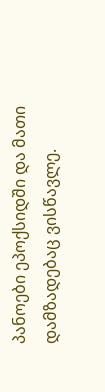პანოები ეპოქსიდში და მათი დამზადებაც ვისწავლე.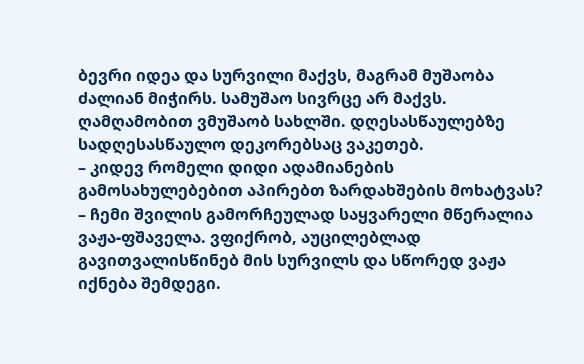ბევრი იდეა და სურვილი მაქვს, მაგრამ მუშაობა ძალიან მიჭირს. სამუშაო სივრცე არ მაქვს. ღამღამობით ვმუშაობ სახლში. დღესასწაულებზე სადღესასწაულო დეკორებსაც ვაკეთებ.
– კიდევ რომელი დიდი ადამიანების გამოსახულებებით აპირებთ ზარდახშების მოხატვას?
– ჩემი შვილის გამორჩეულად საყვარელი მწერალია ვაჟა-ფშაველა. ვფიქრობ, აუცილებლად გავითვალისწინებ მის სურვილს და სწორედ ვაჟა იქნება შემდეგი.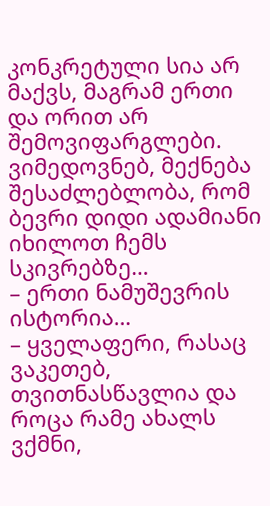კონკრეტული სია არ მაქვს, მაგრამ ერთი და ორით არ შემოვიფარგლები. ვიმედოვნებ, მექნება შესაძლებლობა, რომ ბევრი დიდი ადამიანი იხილოთ ჩემს სკივრებზე…
– ერთი ნამუშევრის ისტორია…
– ყველაფერი, რასაც ვაკეთებ, თვითნასწავლია და როცა რამე ახალს ვქმნი,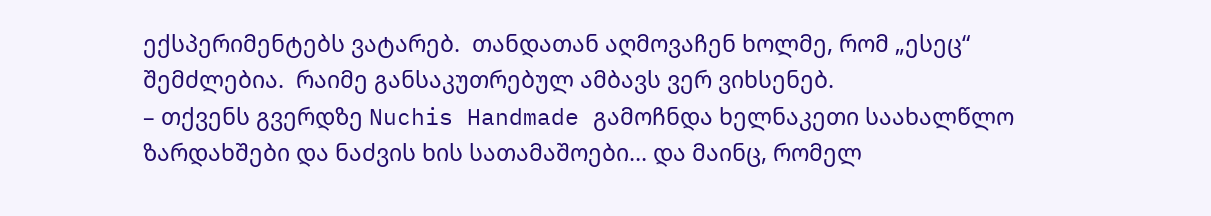ექსპერიმენტებს ვატარებ.  თანდათან აღმოვაჩენ ხოლმე, რომ „ესეც“ შემძლებია.  რაიმე განსაკუთრებულ ამბავს ვერ ვიხსენებ.
– თქვენს გვერდზე Nuchis Handmade გამოჩნდა ხელნაკეთი საახალწლო ზარდახშები და ნაძვის ხის სათამაშოები… და მაინც, რომელ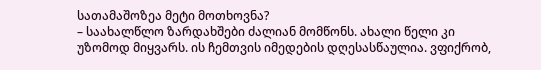სათამაშოზეა მეტი მოთხოვნა?
– საახალწლო ზარდახშები ძალიან მომწონს. ახალი წელი კი უზომოდ მიყვარს. ის ჩემთვის იმედების დღესასწაულია. ვფიქრობ,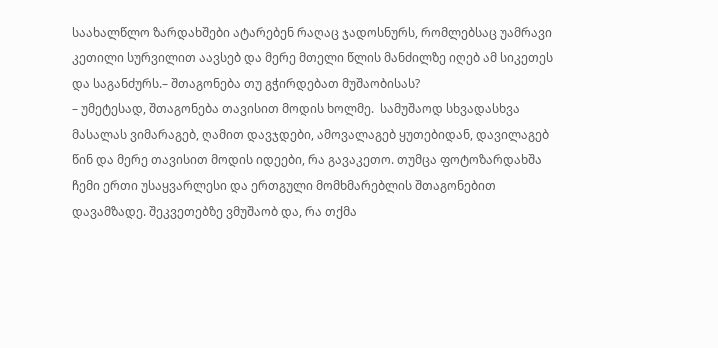საახალწლო ზარდახშები ატარებენ რაღაც ჯადოსნურს, რომლებსაც უამრავი კეთილი სურვილით აავსებ და მერე მთელი წლის მანძილზე იღებ ამ სიკეთეს და საგანძურს.– შთაგონება თუ გჭირდებათ მუშაობისას?
– უმეტესად, შთაგონება თავისით მოდის ხოლმე.  სამუშაოდ სხვადასხვა მასალას ვიმარაგებ, ღამით დავჯდები, ამოვალაგებ ყუთებიდან, დავილაგებ წინ და მერე თავისით მოდის იდეები, რა გავაკეთო. თუმცა ფოტოზარდახშა ჩემი ერთი უსაყვარლესი და ერთგული მომხმარებლის შთაგონებით დავამზადე. შეკვეთებზე ვმუშაობ და, რა თქმა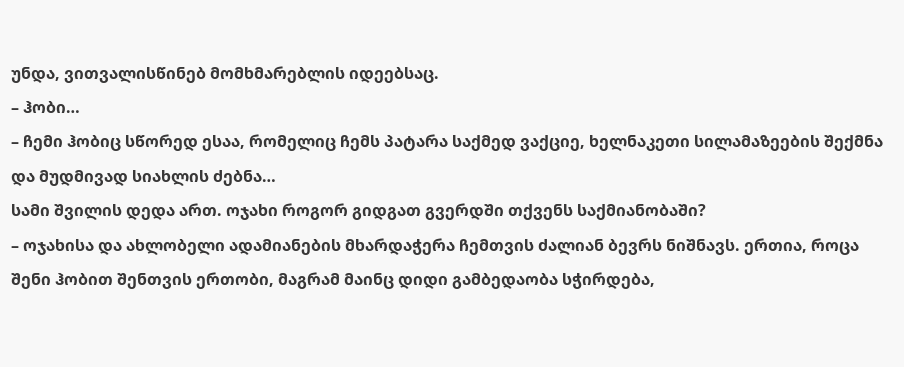უნდა, ვითვალისწინებ მომხმარებლის იდეებსაც.
– ჰობი…
– ჩემი ჰობიც სწორედ ესაა, რომელიც ჩემს პატარა საქმედ ვაქციე, ხელნაკეთი სილამაზეების შექმნა და მუდმივად სიახლის ძებნა…
სამი შვილის დედა ართ. ოჯახი როგორ გიდგათ გვერდში თქვენს საქმიანობაში?
– ოჯახისა და ახლობელი ადამიანების მხარდაჭერა ჩემთვის ძალიან ბევრს ნიშნავს. ერთია, როცა შენი ჰობით შენთვის ერთობი, მაგრამ მაინც დიდი გამბედაობა სჭირდება,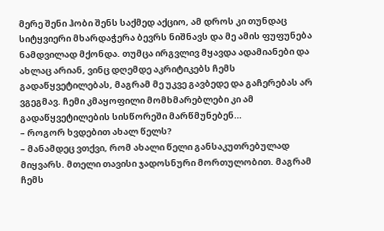მერე შენი ჰობი შენს საქმედ აქციო, ამ დროს კი თუნდაც სიტყვიერი მხარდაჭერა ბევრს ნიშნავს და მე ამის ფუფუნება ნამდვილად მქონდა. თუმცა ირგვლივ მყავდა ადამიანები და ახლაც არიან, ვინც დღემდე აკრიტიკებს ჩემს გადაწყვეტილებას, მაგრამ მე უკვე გავბედე და გაჩერებას არ ვგეგმავ. ჩემი კმაყოფილი მომხმარებლები კი ამ გადაწყვეტილების სისწორეში მარწმუნებენ…
– როგორ ხვდებით ახალ წელს?
– მანამდეც ვთქვი, რომ ახალი წელი განსაკუთრებულად მიყვარს. მთელი თავისი ჯადოსნური მორთულობით. მაგრამ ჩემს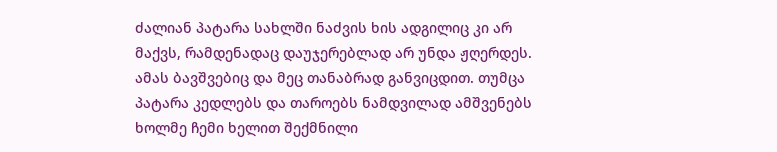ძალიან პატარა სახლში ნაძვის ხის ადგილიც კი არ მაქვს, რამდენადაც დაუჯერებლად არ უნდა ჟღერდეს. ამას ბავშვებიც და მეც თანაბრად განვიცდით. თუმცა პატარა კედლებს და თაროებს ნამდვილად ამშვენებს ხოლმე ჩემი ხელით შექმნილი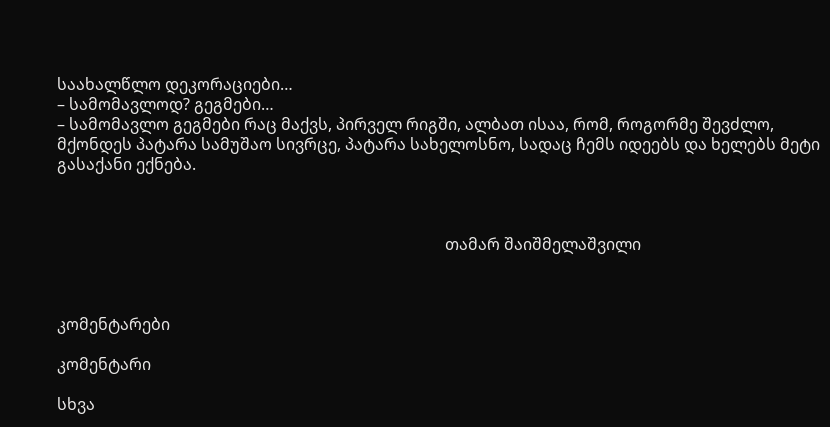საახალწლო დეკორაციები…
– სამომავლოდ? გეგმები…
– სამომავლო გეგმები რაც მაქვს, პირველ რიგში, ალბათ ისაა, რომ, როგორმე შევძლო, მქონდეს პატარა სამუშაო სივრცე, პატარა სახელოსნო, სადაც ჩემს იდეებს და ხელებს მეტი გასაქანი ექნება.



                                                                                                 თამარ შაიშმელაშვილი



კომენტარები

კომენტარი

სხვა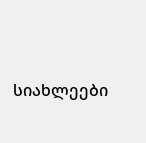სიახლეები